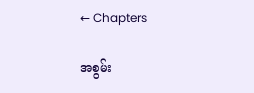← Chapters

အစွမ်း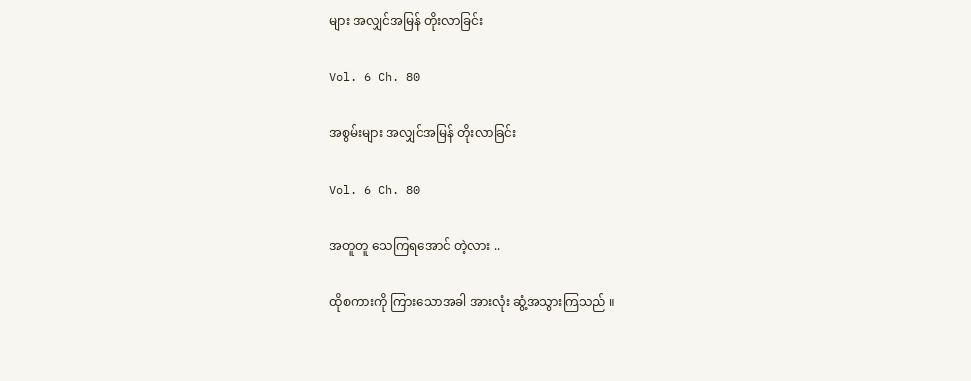များ အလျှင်အမြန် တိုးလာခြင်း

Vol. 6 Ch. 80

အစွမ်းများ အလျှင်အမြန် တိုးလာခြင်း

Vol. 6 Ch. 80

အတူတူ သေကြရအောင် တဲ့လား ..

ထိုစကားကို ကြားသောအခါ အားလုံး ဆွံ့အသွားကြသည် ။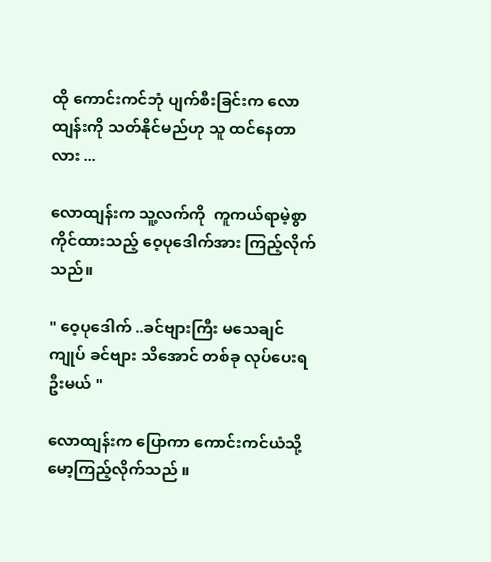ထို ကောင်းကင်ဘုံ ပျက်စီးခြင်းက လောထျန်းကို သတ်နိုင်မည်ဟု သူ ထင်နေတာလား ...

လောထျန်းက သူ့လက်ကို  ကူကယ်ရာမဲ့စွာ ကိုင်ထားသည့် ဝေ့ပုဒေါက်အား ကြည့်လိုက်သည်။

" ဝေ့ပုဒေါက် ..ခင်ဗျားကြီး မသေချင် ကျုပ် ခင်ဗျား သိအောင် တစ်ခု လုပ်ပေးရဦးမယ် "

လောထျန်းက ပြောကာ ကောင်းကင်ယံသို့ မော့ကြည့်လိုက်သည် ။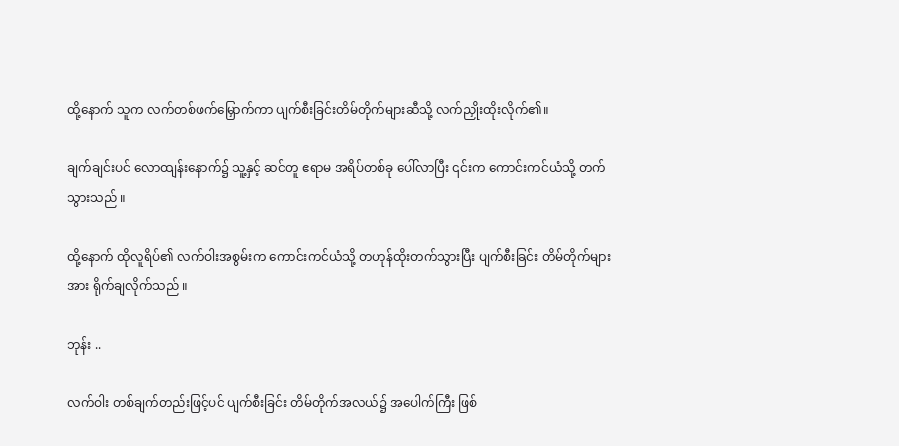ထို့နောက် သူက လက်တစ်ဖက်မြှောက်ကာ ပျက်စီးခြင်းတိမ်တိုက်များဆီသို့ လက်ညှိုးထိုးလိုက်၏။

ချက်ချင်းပင် လောထျန်းနောက်၌ သူ့နှင့် ဆင်တူ ဧရာမ အရိပ်တစ်ခု ပေါ်လာပြီး ၎င်းက ကောင်းကင်ယံသို့ တက်သွားသည် ။

ထို့နောက် ထိုလူရိပ်၏ လက်ဝါးအစွမ်းက ကောင်းကင်ယံသို့ တဟုန်ထိုးတက်သွားပြီး ပျက်စီးခြင်း တိမ်တိုက်များအား ရိုက်ချလိုက်သည် ။

ဘုန်း ..

လက်ဝါး တစ်ချက်တည်းဖြင့်ပင် ပျက်စီးခြင်း တိမ်တိုက်အလယ်၌ အပေါက်ကြီး ဖြစ်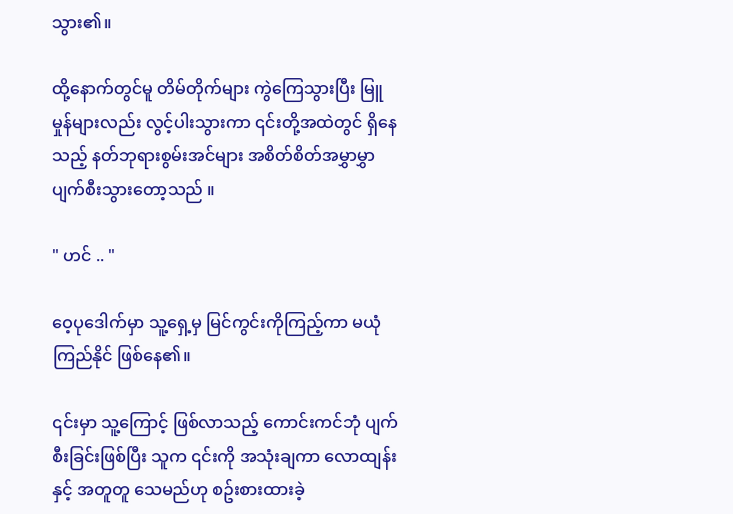သွား၏။

ထို့နောက်တွင်မူ တိမ်တိုက်များ ကွဲကြေသွားပြီး မြူမှုန်များလည်း လွင့်ပါးသွားကာ ၎င်းတို့အထဲတွင် ရှိနေသည့် နတ်ဘုရားစွမ်းအင်များ အစိတ်စိတ်အမွှာမွှာ ပျက်စီးသွားတော့သည် ။

" ဟင် .. "

ဝေ့ပုဒေါက်မှာ သူ့ရှေ့မှ မြင်ကွင်းကိုကြည့်ကာ မယုံကြည်နိုင် ဖြစ်နေ၏။

၎င်းမှာ သူ့ကြောင့် ဖြစ်လာသည့် ကောင်းကင်ဘုံ ပျက်စီးခြင်းဖြစ်ပြီး သူက ၎င်းကို အသုံးချကာ လောထျန်းနှင့် အတူတူ သေမည်ဟု စဥ်းစားထားခဲ့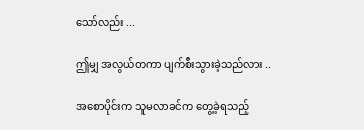သော်လည်း ...

ဤမျှ အလွယ်တကာ ပျက်စီးသွားခဲ့သည်လား ..

အစောပိုင်းက သူမလာခင်က တွေ့ခဲ့ရသည့်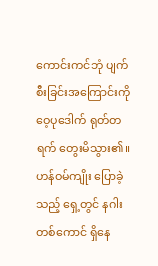ကောင်းကင်ဘုံ ပျက်စီးခြင်းအကြောင်းကို ဝေ့ပုဒေါက် ရုတ်တရက် တွေးမိသွား၏။ ဟန်ဝမ်ကျိုး ပြောခဲ့သည့် ရှေ့တွင် နဂါးတစ်ကောင် ရှိနေ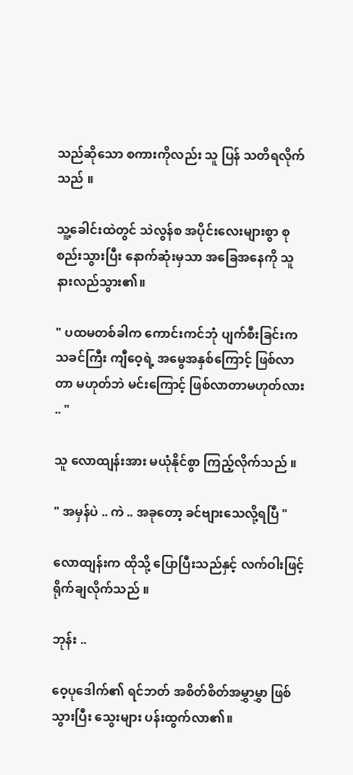သည်ဆိုသော စကားကိုလည်း သူ ပြန် သတိရလိုက်သည် ။

သူ့ခေါင်းထဲတွင် သဲလွန်စ အပိုင်းလေးများစွာ စုစည်းသွားပြီး နောက်ဆုံးမှသာ အခြေအနေကို သူ နားလည်သွား၏။

" ပထမတစ်ခါက ကောင်းကင်ဘုံ ပျက်စီးခြင်းက သခင်ကြီး ကျီဝေ့ရဲ့ အမွေအနှစ်ကြောင့် ဖြစ်လာတာ မဟုတ်ဘဲ မင်းကြောင့် ဖြစ်လာတာမဟုတ်လား .. "

သူ လောထျန်းအား မယုံနိုင်စွာ ကြည့်လိုက်သည် ။

" အမှန်ပဲ .. ကဲ .. အခုတော့ ခင်ဗျားသေလို့ရပြီ "

လောထျန်းက ထိုသို့ ပြောပြီးသည်နှင့် လက်ဝါးဖြင့် ရိုက်ချလိုက်သည် ။

ဘုန်း ..

ဝေ့ပုဒေါက်၏ ရင်ဘတ် အစိတ်စိတ်အမွှာမွှာ ဖြစ်သွားပြီး သွေးများ ပန်းထွက်လာ၏။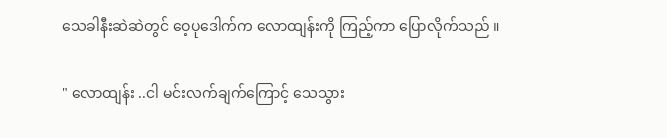သေခါနီးဆဲဆဲတွင် ဝေ့ပုဒေါက်က လောထျန်းကို ကြည့်ကာ ပြောလိုက်သည် ။

" လောထျန်း ..ငါ မင်းလက်ချက်ကြောင့် သေသွား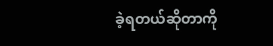ခဲ့ရတယ်ဆိုတာကို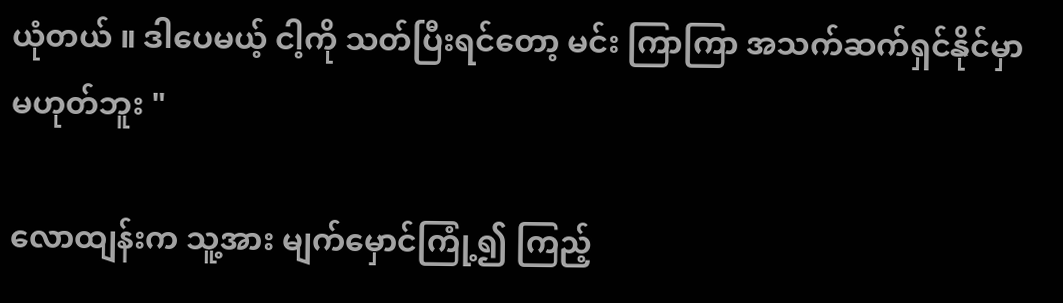ယုံတယ် ။ ဒါပေမယ့် ငါ့ကို သတ်ပြီးရင်တော့ မင်း ကြာကြာ အသက်ဆက်ရှင်နိုင်မှာ မဟုတ်ဘူး "

လောထျန်းက သူ့အား မျက်မှောင်ကြုံ့၍ ကြည့်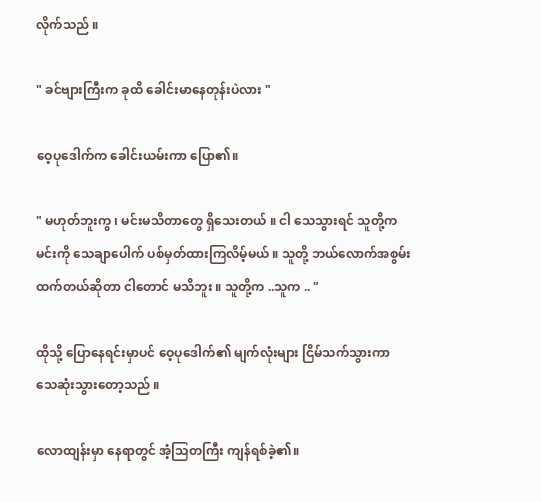လိုက်သည် ။

" ခင်ဗျားကြီးက ခုထိ ခေါင်းမာနေတုန်းပဲလား "

ဝေ့ပုဒေါက်က ခေါင်းယမ်းကာ ပြော၏။

" မဟုတ်ဘူးကွ ၊ မင်းမသိတာတွေ ရှိသေးတယ် ။ ငါ သေသွားရင် သူတို့က မင်းကို သေချာပေါက် ပစ်မှတ်ထားကြလိမ့်မယ် ။ သူတို့ ဘယ်လောက်အစွမ်းထက်တယ်ဆိုတာ ငါတောင် မသိဘူး ။ သူတို့က ..သူက .. "

ထိုသို့ ပြောနေရင်းမှာပင် ဝေ့ပုဒေါက်၏ မျက်လုံးများ ငြိမ်သက်သွားကာ သေဆုံးသွားတော့သည် ။

လောထျန်းမှာ နေရာတွင် အံ့သြတကြီး ကျန်ရစ်ခဲ့၏။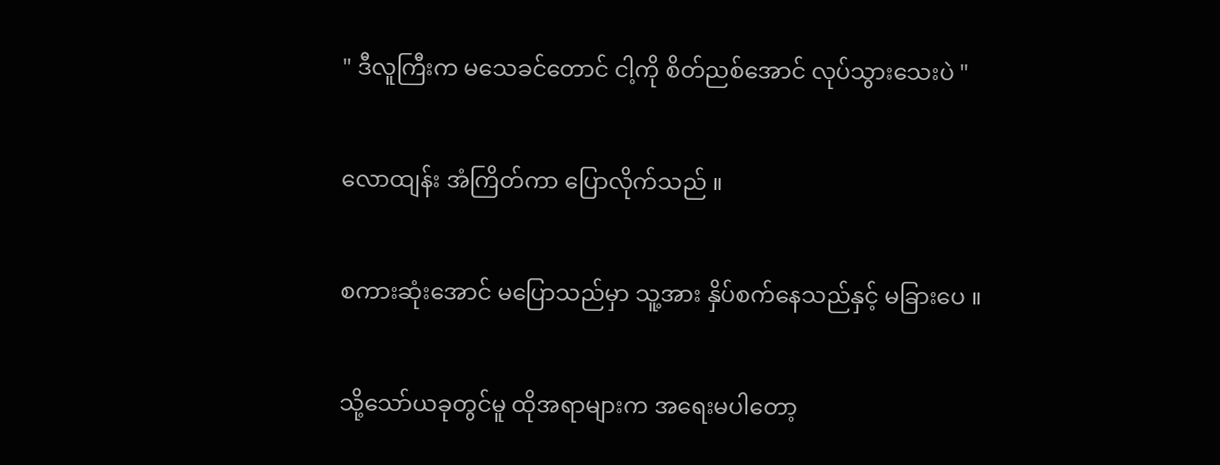" ဒီလူကြီးက မသေခင်တောင် ငါ့ကို စိတ်ညစ်အောင် လုပ်သွားသေးပဲ "

လောထျန်း အံကြိတ်ကာ ပြောလိုက်သည် ။

စကားဆုံးအောင် မပြောသည်မှာ သူ့အား နှိပ်စက်နေသည်နှင့် မခြားပေ ။

သို့သော်ယခုတွင်မူ ထိုအရာများက အရေးမပါတော့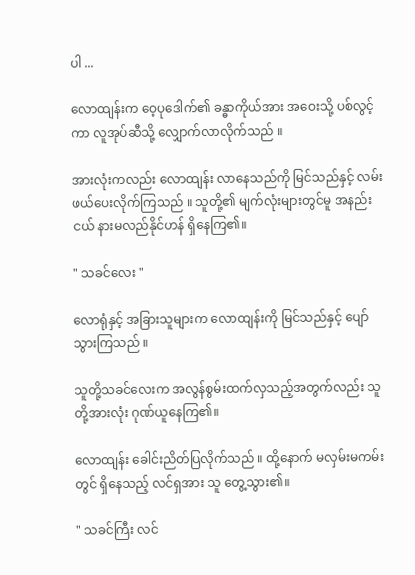ပါ ...

လောထျန်းက ဝေ့ပုဒေါက်၏ ခန္ဓာကိုယ်အား အဝေးသို့ ပစ်လွင့်ကာ လူအုပ်ဆီသို့ လျှောက်လာလိုက်သည် ။

အားလုံးကလည်း လောထျန်း လာနေသည်ကို မြင်သည်နှင့် လမ်းဖယ်ပေးလိုက်ကြသည် ။ သူတို့၏ မျက်လုံးများတွင်မူ အနည်းငယ် နားမလည်နိုင်ဟန် ရှိနေကြ၏။

" သခင်လေး "

လောရုံနှင့် အခြားသူများက လောထျန်းကို မြင်သည်နှင့် ပျော်သွားကြသည် ။

သူတို့သခင်လေးက အလွန်စွမ်းထက်လှသည့်အတွက်လည်း သူတို့အားလုံး ဂုဏ်ယူနေကြ၏။

လောထျန်း ခေါင်းညိတ်ပြလိုက်သည် ။ ထို့နောက် မလှမ်းမကမ်းတွင် ရှိနေသည့် လင်ရှအား သူ တွေ့သွား၏။

" သခင်ကြီး လင်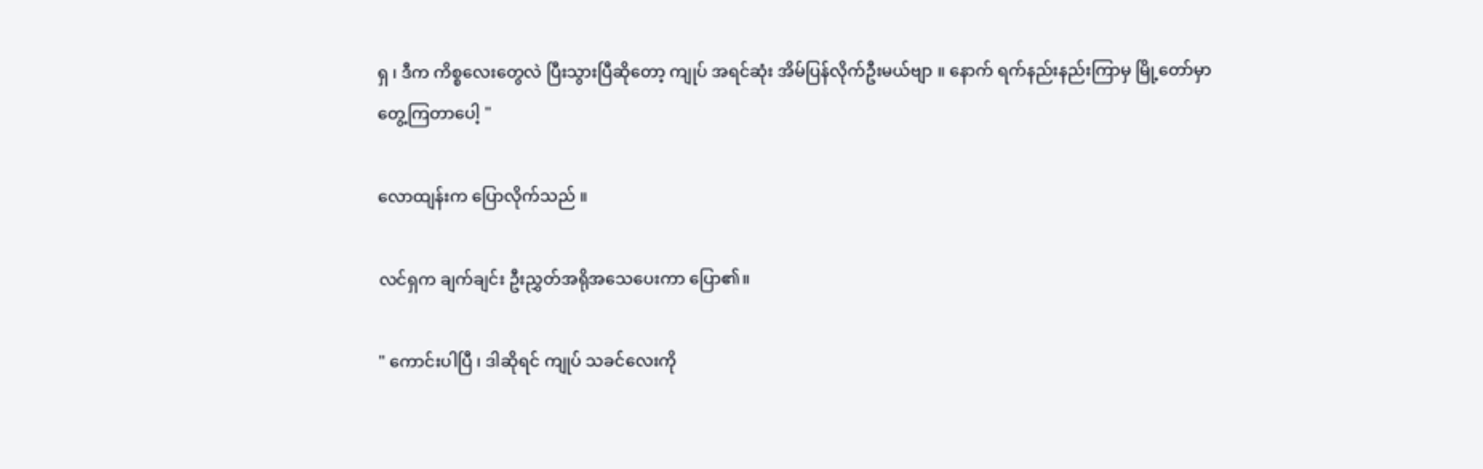ရှ ၊ ဒီက ကိစ္စလေးတွေလဲ ပြီးသွားပြီဆိုတော့ ကျုပ် အရင်ဆုံး အိမ်ပြန်လိုက်ဦးမယ်ဗျာ ။ နောက် ရက်နည်းနည်းကြာမှ မြို့တော်မှာ တွေ့ကြတာပေါ့ "

လောထျန်းက ပြောလိုက်သည် ။

လင်ရှက ချက်ချင်း ဦးညွှတ်အရိုအသေပေးကာ ပြော၏။

" ကောင်းပါပြီ ၊ ဒါဆိုရင် ကျုပ် သခင်လေးကို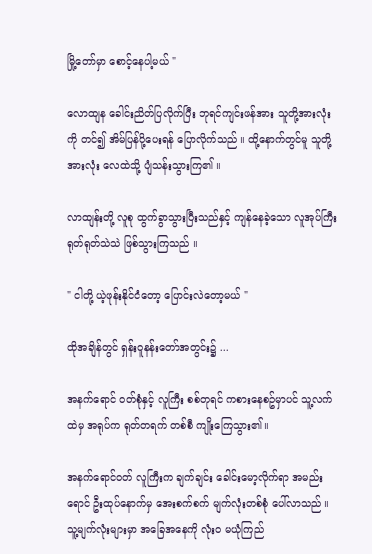မြို့တော်မှာ စောင့်နေပါ့မယ် "

လောထျန ခေါင်းညိတ်ပြလိုက်ပြီး ဘုရင်ကျင်းဖန်အား သူတို့အားလုံးကို တင်၍ အိမ်ပြန်ပို့ပေးရန် ပြောလိုက်သည် ။ ထို့နောက်တွင်မူ သူတို့အားလုံး လေထဲသို့ ပျံသန်းသွားကြ၏ ။

လာထျန်းတို့ လူစု ထွက်ခွာသွားပြီးသည်နှင့် ကျန်နေခဲ့သော လူအုပ်ကြီး ရုတ်ရုတ်သဲသဲ ဖြစ်သွားကြသည် ။

" ငါတို့ ယဲ့ဖုန်းနိုင်ငံတော့ ပြောင်းလဲတော့မယ် "

ထိုအချိန်တွင် ရှန်းဝူနန်းတော်အတွင်း၌ ...

အနက်ရောင် ဝတ်စုံနှင့် လူကြီး စစ်တုရင် ကစားနေစဥ်မှာပင် သူ့လက်ထဲမှ အရုပ်က ရုတ်တရက် တစ်စီ ကျိုးကြေသွား၏။

အနက်ရောင်ဝတ် လူကြီးက ချက်ချင်း ခေါင်းမော့လိုက်ရာ အမည်းရောင် ဦးထုပ်နောက်မှ အေးစက်စက် မျက်လုံးတစ်စုံ ပေါ်လာသည် ။ သူ့မျက်လုံးများမှာ အခြေအနေကို လုံးဝ မယုံကြည်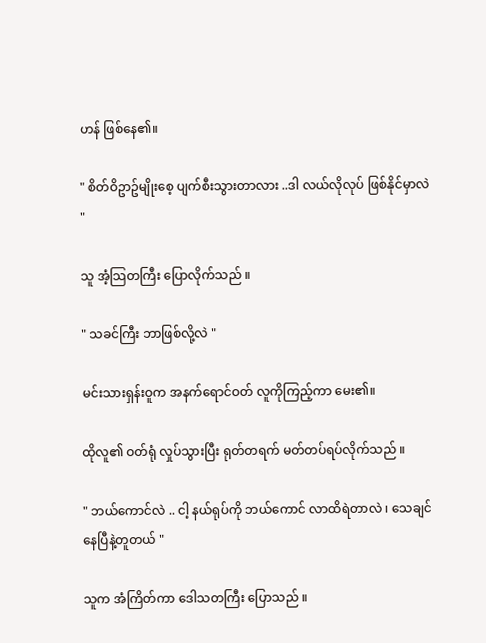ဟန် ဖြစ်နေ၏။

" စိတ်ဝိဥာဥ်မျိုးစေ့ ပျက်စီးသွားတာလား ..ဒါ လယ်လိုလုပ် ဖြစ်နိုင်မှာလဲ "

သူ အံ့သြတကြီး ပြောလိုက်သည် ။

" သခင်ကြီး ဘာဖြစ်လို့လဲ "

မင်းသားရှန်းဝူက အနက်ရောင်ဝတ် လူကိုကြည့်ကာ မေး၏။

ထိုလူ၏ ဝတ်ရုံ လှုပ်သွားပြီး ရုတ်တရက် မတ်တပ်ရပ်လိုက်သည် ။

" ဘယ်ကောင်လဲ .. ငါ့ နယ်ရုပ်ကို ဘယ်ကောင် လာထိရဲတာလဲ ၊ သေချင်နေပြီနဲ့တူတယ် "

သူက အံကြိတ်ကာ ဒေါသတကြီး ပြောသည် ။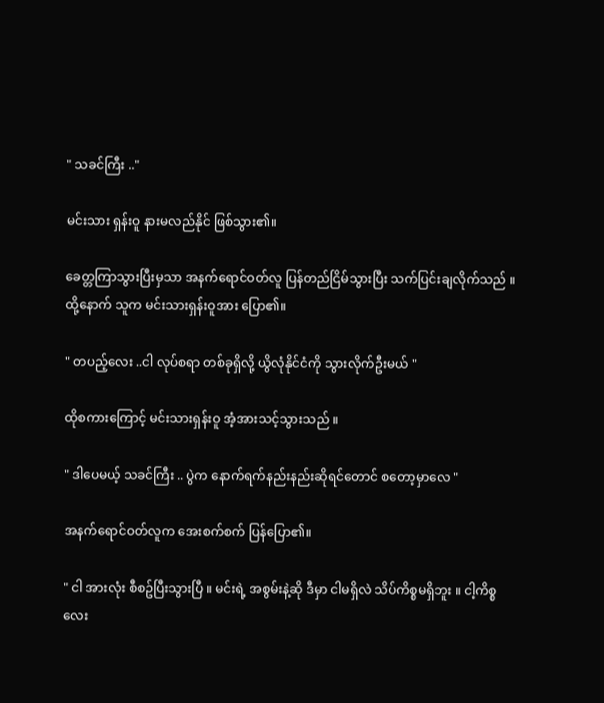" သခင်ကြီး .."

မင်းသား ရှန်းဝူ နားမလည်နိုင် ဖြစ်သွား၏။

ခေတ္တကြာသွားပြီးမှသာ အနက်ရောင်ဝတ်လူ ပြန်တည်ငြိမ်သွားပြီး သက်ပြင်းချလိုက်သည် ။ ထို့နောက် သူက မင်းသားရှန်းဝူအား ပြော၏။

" တပည့်လေး ..ငါ လုပ်စရာ တစ်ခုရှိလို့ ယွိလုံနိုင်ငံကို သွားလိုက်ဦးမယ် "

ထိုစကားကြောင့် မင်းသားရှန်းဝူ အံ့အားသင့်သွားသည် ။

" ဒါပေမယ့် သခင်ကြီး .. ပွဲက နောက်ရက်နည်းနည်းဆိုရင်တောင် စတော့မှာလေ "

အနက်ရောင်ဝတ်လူက အေးစက်စက် ပြန်ပြော၏။

" ငါ အားလုံး စီစဥ်ပြီးသွားပြီ ။ မင်းရဲ့ အစွမ်းနဲ့ဆို ဒီမှာ ငါမရှိလဲ သိပ်ကိစ္စမရှိဘူး ။ ငါ့ကိစ္စလေး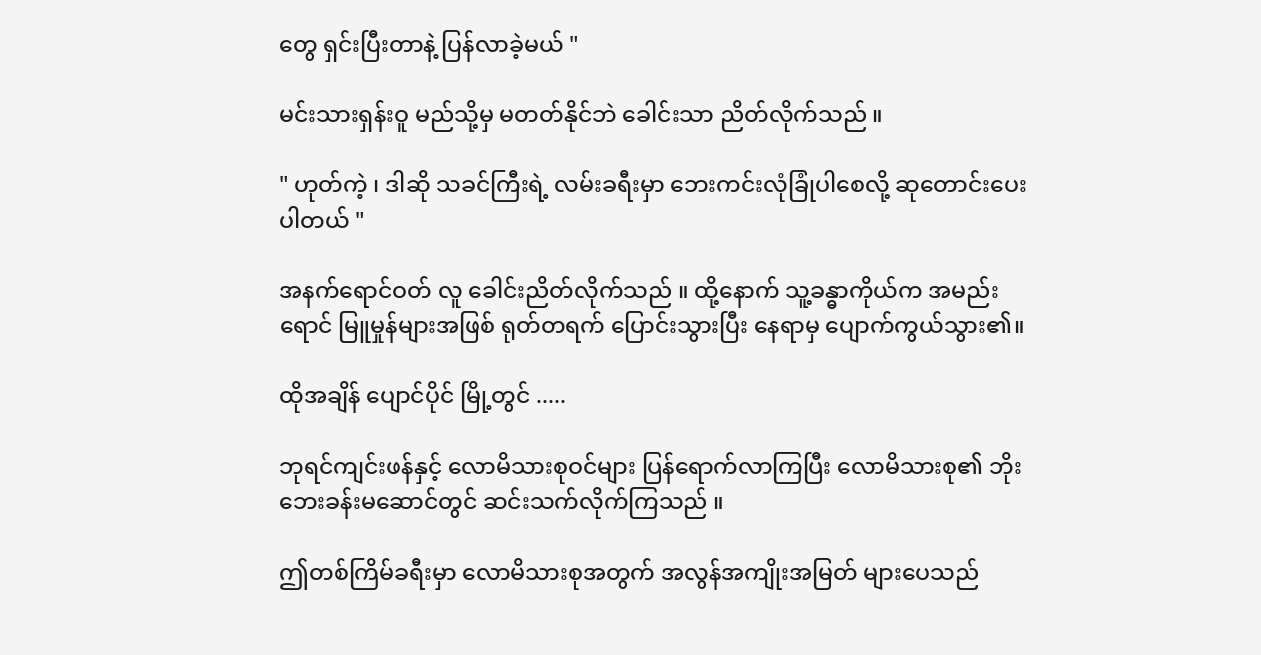တွေ ရှင်းပြီးတာနဲ့ ပြန်လာခဲ့မယ် "

မင်းသားရှန်းဝူ မည်သို့မှ မတတ်နိုင်ဘဲ ခေါင်းသာ ညိတ်လိုက်သည် ။

" ဟုတ်ကဲ့ ၊ ဒါဆို သခင်ကြီးရဲ့ လမ်းခရီးမှာ ဘေးကင်းလုံခြုံပါစေလို့ ဆုတောင်းပေးပါတယ် "

အနက်ရောင်ဝတ် လူ ခေါင်းညိတ်လိုက်သည် ။ ထို့နောက် သူ့ခန္ဓာကိုယ်က အမည်းရောင် မြူမှုန်များအဖြစ် ရုတ်တရက် ပြောင်းသွားပြီး နေရာမှ ပျောက်ကွယ်သွား၏။

ထိုအချိန် ပျောင်ပိုင် မြို့တွင် .....

ဘုရင်ကျင်းဖန်နှင့် လောမိသားစုဝင်များ ပြန်ရောက်လာကြပြီး လောမိသားစု၏ ဘိုးဘေးခန်းမဆောင်တွင် ဆင်းသက်လိုက်ကြသည် ။

ဤတစ်ကြိမ်ခရီးမှာ လောမိသားစုအတွက် အလွန်အကျိုးအမြတ် များပေသည်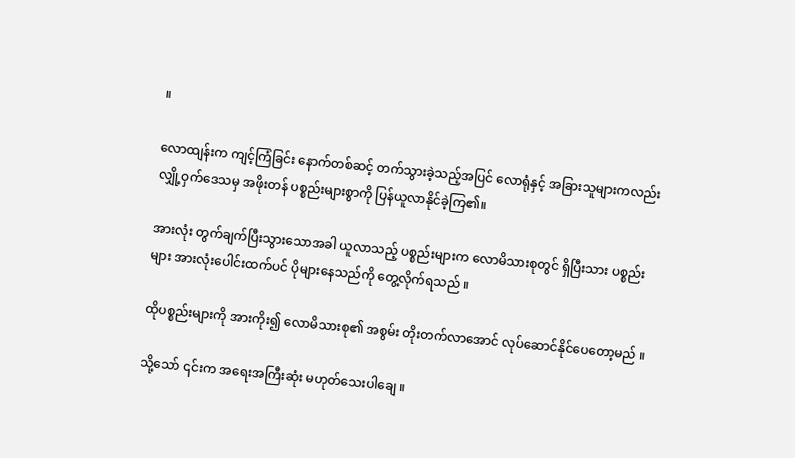။

လောထျန်းက ကျင့်ကြံခြင်း နောက်တစ်ဆင့် တက်သွားခဲ့သည့်အပြင် လောရုံနှင့် အခြားသူများကလည်း လျှို့ဝှက်ဒေသမှ အဖိုးတန် ပစ္စည်းများစွာကို ပြန်ယူလာနိုင်ခဲ့ကြ၏။

အားလုံး တွက်ချက်ပြီးသွားသောအခါ ယူလာသည့် ပစ္စည်းများက လောမိသားစုတွင် ရှိပြီးသား ပစ္စည်းများ အားလုံးပေါင်းထက်ပင် ပိုများနေသည်ကို တွေ့လိုက်ရသည် ။

ထိုပစ္စည်းများကို အားကိုး၍ လောမိသားစု၏ အစွမ်း တိုးတက်လာအောင် လုပ်ဆောင်နိုင်ပေတော့မည် ။

သို့သော် ၎င်းက အရေးအကြီးဆုံး မဟုတ်သေးပါချေ ။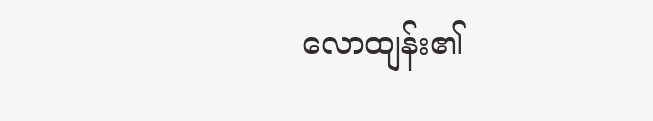လောထျန်း၏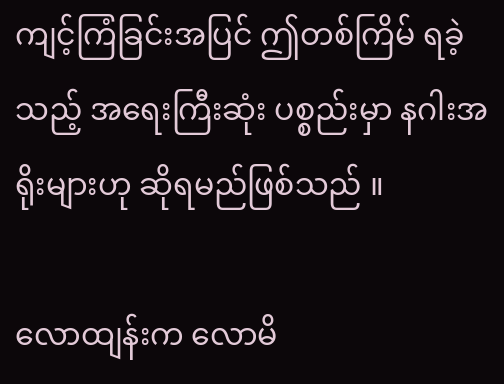ကျင့်ကြံခြင်းအပြင် ဤတစ်ကြိမ် ရခဲ့သည့် အရေးကြီးဆုံး ပစ္စည်းမှာ နဂါးအရိုးများဟု ဆိုရမည်ဖြစ်သည် ။

လောထျန်းက လောမိ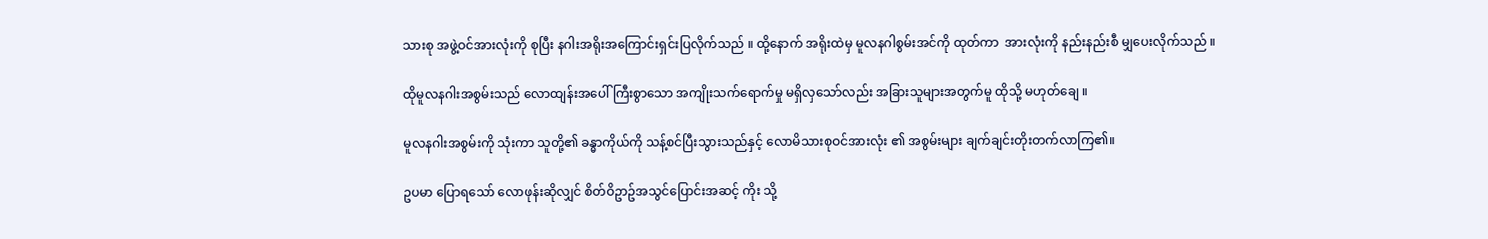သားစု အဖွဲ့ဝင်အားလုံးကို စုပြီး နဂါးအရိုးအကြောင်းရှင်းပြလိုက်သည် ။ ထို့နောက် အရိုးထဲမှ မူလနဂါစွမ်းအင်ကို ထုတ်ကာ  အားလုံးကို နည်းနည်းစီ မျှပေးလိုက်သည် ။

ထိုမူလနဂါးအစွမ်းသည် လောထျန်းအပေါ် ကြီးစွာသော အကျိုးသက်ရောက်မှု မရှိလှသော်လည်း အခြားသူများအတွက်မူ ထိုသို့ မဟုတ်ချေ ။

မူလနဂါးအစွမ်းကို သုံးကာ သူတို့၏ ခန္ဓာကိုယ်ကို သန့်စင်ပြီးသွားသည်နှင့် လောမိသားစုဝင်အားလုံး ၏ အစွမ်းများ ချက်ချင်းတိုးတက်လာကြ၏။

ဥပမာ ပြောရသော် လောဖုန်းဆိုလျှင် စိတ်ဝိဥာဥ်အသွင်ပြောင်းအဆင့် ကိုး သို့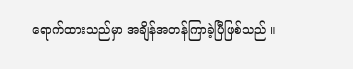ရောက်ထားသည်မှာ အချိန်အတန်ကြာခဲ့ပြီဖြစ်သည် ။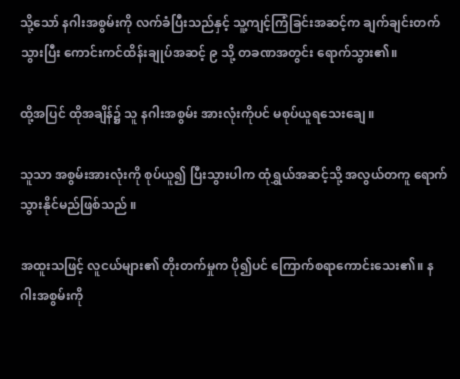သို့သော် နဂါးအစွမ်းကို လက်ခံပြီးသည်နှင့် သူ့ကျင့်ကြံခြင်းအဆင့်က ချက်ချင်းတက်သွားပြီး ကောင်းကင်ထိန်းချုပ်အဆင့် ၉ သို့ တခဏအတွင်း ရောက်သွား၏။

ထို့အပြင် ထိုအချိန်၌ သူ နဂါးအစွမ်း အားလုံးကိုပင် မစုပ်ယူရသေးချေ ။

သူသာ အစွမ်းအားလုံးကို စုပ်ယူ၍ ပြီးသွားပါက ထုံရွှယ်အဆင့်သို့ အလွယ်တကူ ရောက်သွားနိုင်မည်ဖြစ်သည် ။

အထူးသဖြင့် လူငယ်များ၏ တိုးတက်မှုက ပို၍ပင် ကြောက်စရာကောင်းသေး၏။ နဂါးအစွမ်းကို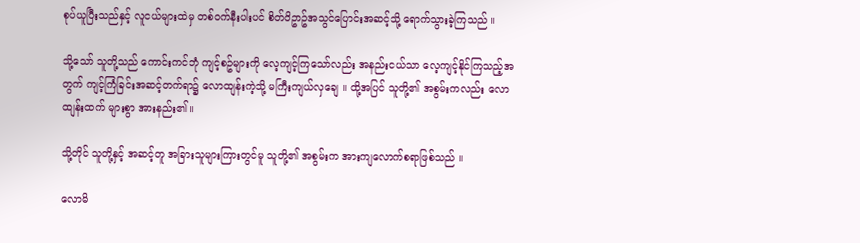စုပ်ယူပြီးသည်နှင့် လူငယ်များထဲမှ တစ်ဝက်နီးပါးပင် စိတ်ဝိဥာဥ်အသွင်ပြောင်းအဆင့်သို့ ရောက်သွားခဲ့ကြသည် ။

သို့သော် သူတို့သည် ကောင်းကင်ဘုံ ကျင့်စဥ်များကို လေ့ကျင့်ကြသော်လည်း အနည်းငယ်သာ လေ့ကျင့်နိုင်ကြသည့်အတွက် ကျင့်ကြံခြင်းအဆင့်တက်ရာ၌ လောထျန်းကဲ့သို့ မကြီးကျယ်လှချေ ။ ထို့အပြင် သူတို့၏ အစွမ်းကလည်း လောထျန်းထက် များစွာ အားနည်း၏။

သို့တိုင် သူတို့နှင့် အဆင့်တူ အခြားသူများကြားတွင်မူ သူတို့၏ အစွမ်းက အားကျလောက်စရာဖြစ်သည် ။

လောမိ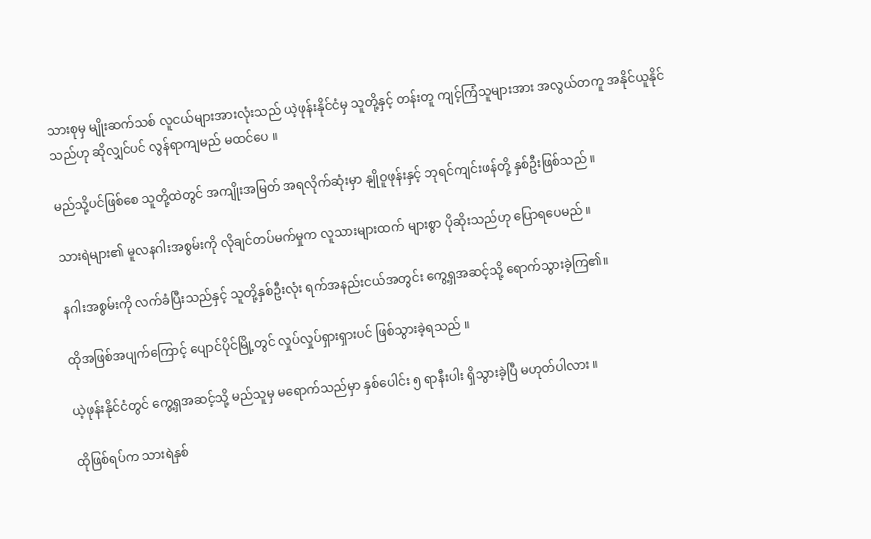သားစုမှ မျိုးဆက်သစ် လူငယ်များအားလုံးသည် ယဲ့ဖုန်းနိုင်ငံမှ သူတို့နှင့် တန်းတူ ကျင့်ကြံသူများအား အလွယ်တကူ အနိုင်ယူနိုင်သည်ဟု ဆိုလျှင်ပင် လွန်ရာကျမည် မထင်ပေ ။

မည်သို့ပင်ဖြစ်စေ သူတို့ထဲတွင် အကျိုးအမြတ် အရလိုက်ဆုံးမှာ နျိုဝူဖုန်းနှင့် ဘုရင်ကျင်းဖန်တို့ နှစ်ဦးဖြစ်သည် ။

သားရဲများ၏ မူလနဂါးအစွမ်းကို လိုချင်တပ်မက်မှုက လူသားများထက် များစွာ ပိုဆိုးသည်ဟု ပြောရပေမည် ။

နဂါးအစွမ်းကို လက်ခံပြီးသည်နှင့် သူတို့နှစ်ဦးလုံး ရက်အနည်းငယ်အတွင်း ကွေ့ရှအဆင့်သို့ ရောက်သွားခဲ့ကြ၏။

ထိုအဖြစ်အပျက်ကြောင့် ပျောင်ပိုင်မြို့တွင် လှုပ်လှုပ်ရှားရှားပင် ဖြစ်သွားခဲ့ရသည် ။

ယဲ့ဖုန်းနိုင်ငံတွင် ကွေ့ရှအဆင့်သို့ မည်သူမှ မရောက်သည်မှာ နှစ်ပေါင်း ၅ ရာနီးပါး ရှိသွားခဲ့ပြီ မဟုတ်ပါလား ။

ထိုဖြစ်ရပ်က သားရဲနှစ်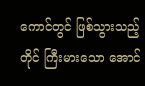ကောင်တွင် ဖြစ်သွားသည့်တိုင် ကြီးမားသော အောင်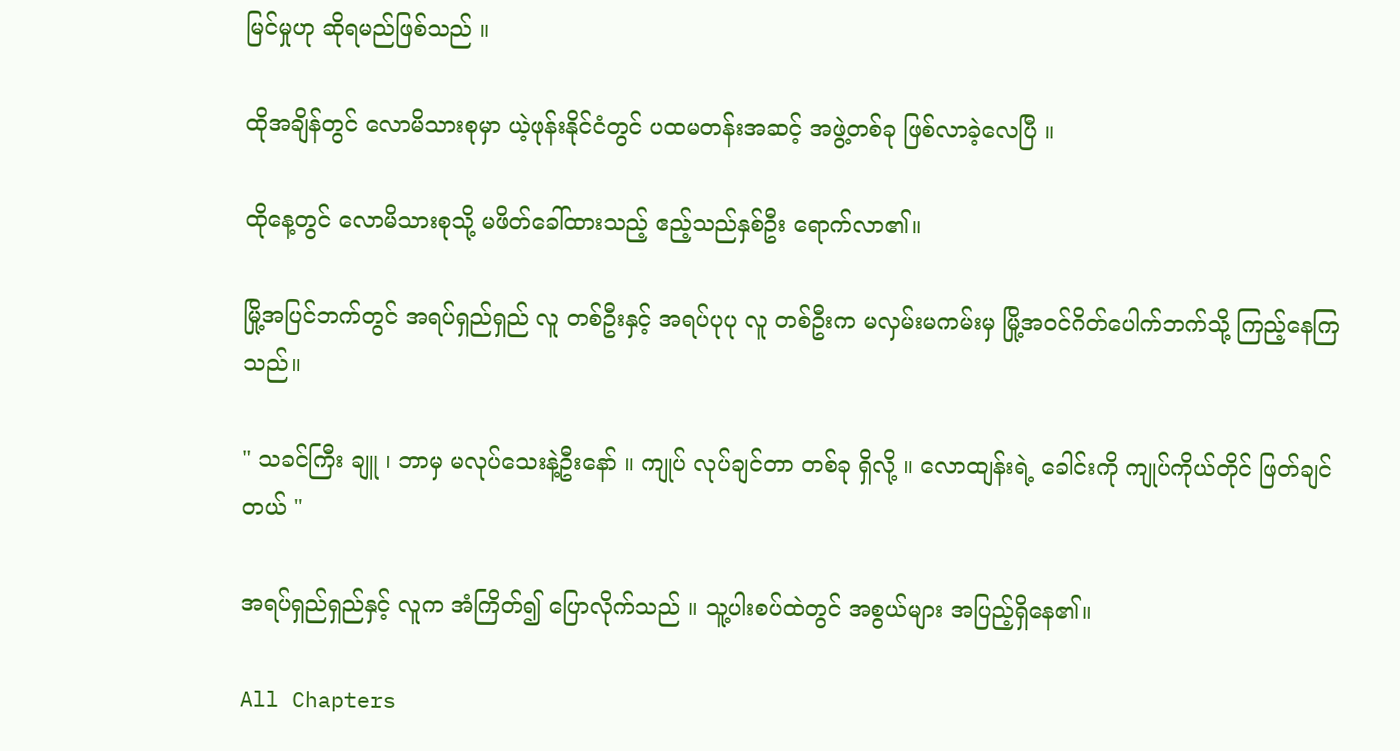မြင်မှုဟု ဆိုရမည်ဖြစ်သည် ။

ထိုအချိန်တွင် လောမိသားစုမှာ ယဲ့ဖုန်းနိုင်ငံတွင် ပထမတန်းအဆင့် အဖွဲ့တစ်ခု ဖြစ်လာခဲ့လေပြီ ။

ထိုနေ့တွင် လောမိသားစုသို့ မဖိတ်ခေါ်ထားသည့် ဧည့်သည်နှစ်ဦး ရောက်လာ၏။

မြို့အပြင်ဘက်တွင် အရပ်ရှည်ရှည် လူ တစ်ဦးနှင့် အရပ်ပုပု လူ တစ်ဦးက မလှမ်းမကမ်းမှ မြို့အဝင်ဂိတ်ပေါက်ဘက်သို့ ကြည့်နေကြသည်။

" သခင်ကြီး ချူ ၊ ဘာမှ မလုပ်သေးနဲ့ဦးနော် ။ ကျုပ် လုပ်ချင်တာ တစ်ခု ရှိလို့ ။ လောထျန်းရဲ့ ခေါင်းကို ကျုပ်ကိုယ်တိုင် ဖြတ်ချင်တယ် "

အရပ်ရှည်ရှည်နှင့် လူက အံကြိတ်၍ ပြောလိုက်သည် ။ သူ့ပါးစပ်ထဲတွင် အစွယ်များ အပြည့်ရှိနေ၏။

All Chapters